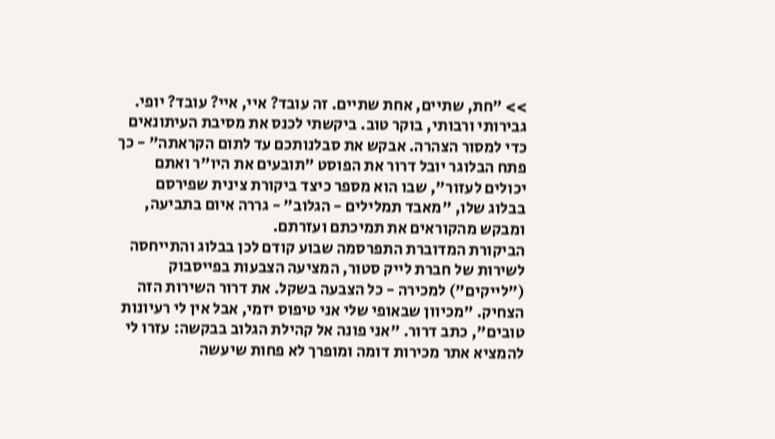>> "חת, שתיים, אחת שתיים. זה עובד? איי, איי? עובד? יופי. גבירותי ורבותי, בוקר טוב. ביקשתי לכנס את מסיבת העיתונאים כדי למסור הצהרה. אבקש את סבלנותכם עד לתום הקראתה" - כך פתח הבלוגר יובל דרור את הפוסט "תובעים את היו"ר ואתם יכולים לעזור", שבו הוא מספר כיצד ביקורת צינית שפירסם בבלוג שלו, "מאבד תמלילים - הגלוב" - גררה איום בתביעה, ומבקש מהקוראים את תמיכתם ועזרתם.
הביקורת המדוברת התפרסמה שבוע קודם לכן בבלוג והתייחסה לשירות של חברת לייק סטור, המציעה הצבעות בפייסבוק ("לייקים") למכירה - כל הצבעה בשקל. את דרור השירות הזה הצחיק. "מכיוון שבאופי שלי אני טיפוס יזמי, אבל אין לי רעיונות טובים", כתב דרור. "אני פונה אל קהילת הגלוב בבקשה: עזרו לי להמציא אתר מכירות דומה ומופרך לא פחות שיעשה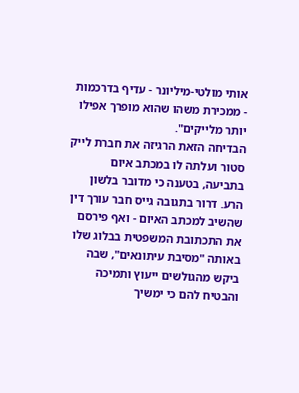אותי מולטי-מיליונר - עדיף בדרכמות - ממכירת משהו שהוא מופרך אפילו יותר מלייקים".
הבדיחה הזאת הרגיזה את חברת לייק סטור ועלתה לו במכתב איום בתביעה, בטענה כי מדובר בלשון הרע. דרור בתגובה גייס חבר עורך דין שהשיב למכתב האיום - ואף פירסם את התכתובת המשפטית בבלוג שלו באותה "מסיבת עיתונאים", שבה ביקש מהגולשים ייעוץ ותמיכה והבטיח להם כי ימשיך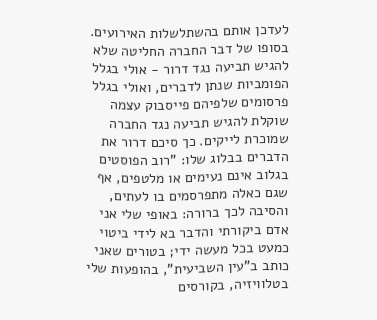לעדכן אותם בהשתלשלות האירועים.
בסופו של דבר החברה החליטה שלא להגיש תביעה נגד דרור - אולי בגלל הפומביות שנתן לדברים, ואולי בגלל פרסומים שלפיהם פייסבוק עצמה שוקלת להגיש תביעה נגד החברה שמוכרת לייקים. כך סיכם דרור את הדברים בבלוג שלו: "רוב הפוסטים בגלוב אינם נעימים או מלטפים, אף שגם כאלה מתפרסמים בו לעתים, והסיבה לכך ברורה: באופי שלי אני אדם ביקורתי והדבר בא לידי ביטוי כמעט בכל מעשה ידי; בטורים שאני כותב ב"עין השביעית", בהופעות שלי בטלוויזיה, בקורסים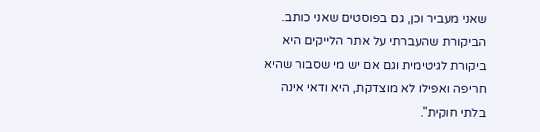שאני מעביר וכן, גם בפוסטים שאני כותב. הביקורת שהעברתי על אתר הלייקים היא ביקורת לגיטימית וגם אם יש מי שסבור שהיא חריפה ואפילו לא מוצדקת, היא ודאי אינה בלתי חוקית".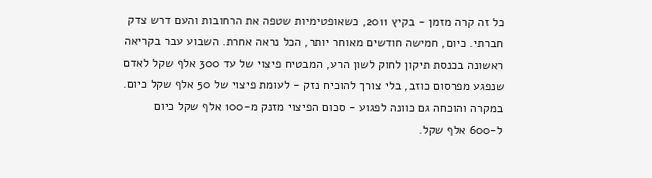כל זה קרה מזמן - בקיץ 2011, כשאופטימיות שטפה את הרחובות והעם דרש צדק חברתי. כיום, חמישה חודשים מאוחר יותר, הכל נראה אחרת. השבוע עבר בקריאה ראשונה בכנסת תיקון לחוק לשון הרע, המבטיח פיצוי של עד 300 אלף שקל לאדם שנפגע מפרסום כוזב, בלי צורך להוכיח נזק - לעומת פיצוי של 50 אלף שקל כיום. במקרה והוכחה גם כוונה לפגוע - סכום הפיצוי מזנק מ-100 אלף שקל כיום ל-600 אלף שקל.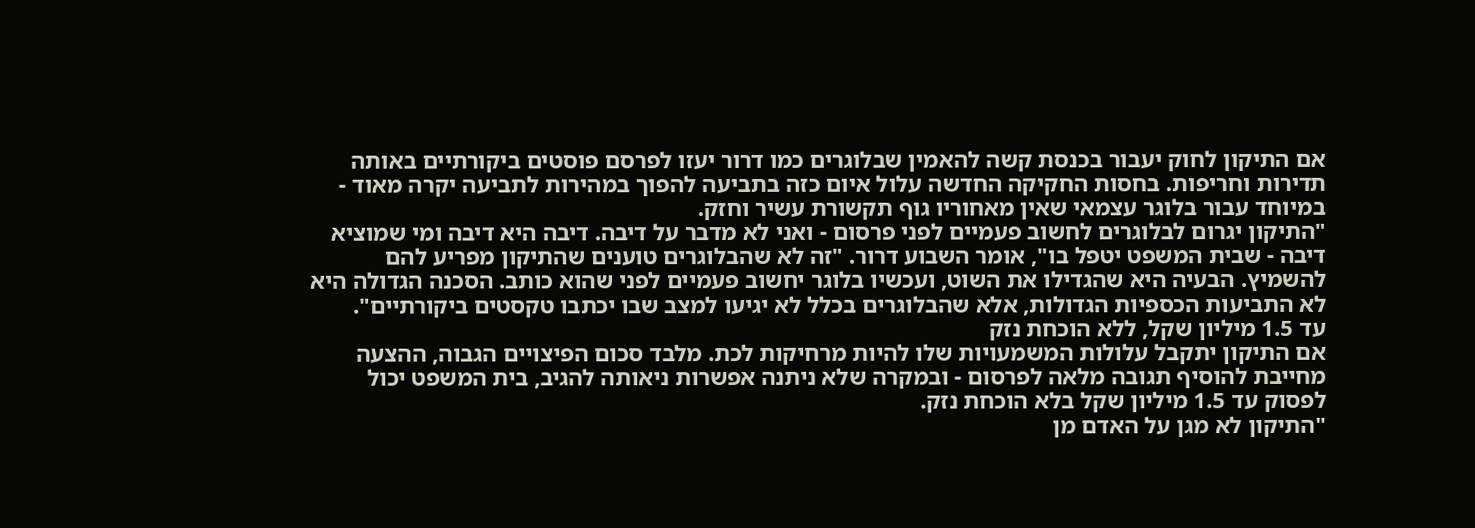אם התיקון לחוק יעבור בכנסת קשה להאמין שבלוגרים כמו דרור יעזו לפרסם פוסטים ביקורתיים באותה תדירות וחריפות. בחסות החקיקה החדשה עלול איום כזה בתביעה להפוך במהירות לתביעה יקרה מאוד - במיוחד עבור בלוגר עצמאי שאין מאחוריו גוף תקשורת עשיר וחזק.
"התיקון יגרום לבלוגרים לחשוב פעמיים לפני פרסום - ואני לא מדבר על דיבה. דיבה היא דיבה ומי שמוציא דיבה - שבית המשפט יטפל בו", אומר השבוע דרור. "זה לא שהבלוגרים טוענים שהתיקון מפריע להם להשמיץ. הבעיה היא שהגדילו את השוט, ועכשיו בלוגר יחשוב פעמיים לפני שהוא כותב. הסכנה הגדולה היא לא התביעות הכספיות הגדולות, אלא שהבלוגרים בכלל לא יגיעו למצב שבו יכתבו טקסטים ביקורתיים".
עד 1.5 מיליון שקל, ללא הוכחת נזק
אם התיקון יתקבל עלולות המשמעויות שלו להיות מרחיקות לכת. מלבד סכום הפיצויים הגבוה, ההצעה מחייבת להוסיף תגובה מלאה לפרסום - ובמקרה שלא ניתנה אפשרות ניאותה להגיב, בית המשפט יכול לפסוק עד 1.5 מיליון שקל בלא הוכחת נזק.
"התיקון לא מגן על האדם מן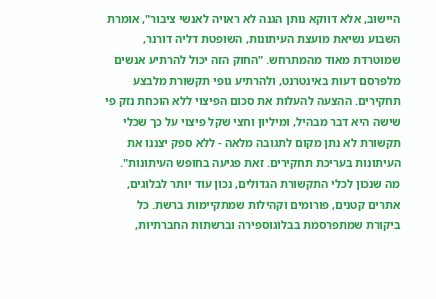היישוב, אלא דווקא נותן הגנה לא ראויה לאנשי ציבור", אומרת השבוע נשיאת מועצת העיתונות, השופטת דליה דורנר, שמוטרדת מאוד מהמתרחש. "החוק הזה יכול להרתיע אנשים מלפרסם דעות באינטרנט, ולהרתיע גופי תקשורת מלבצע תחקירים. ההצעה להעלות את סכום הפיצוי ללא הוכחת נזק פי שישה היא דבר מבהיל, ומיליון וחצי שקל פיצוי על כך שכלי תקשורת לא נתן מקום לתגובה מלאה - ללא ספק יצננו את העיתונות בעריכת תחקירים. זאת פגיעה בחופש העיתונות".
מה שנכון לכלי התקשורת הגדולים, נכון עוד יותר לבלוגים, אתרים קטנים, פורומים וקהילות שמתקיימות ברשת. כל ביקורת שמתפרסמת בבלוגוספירה וברשתות החברתיות,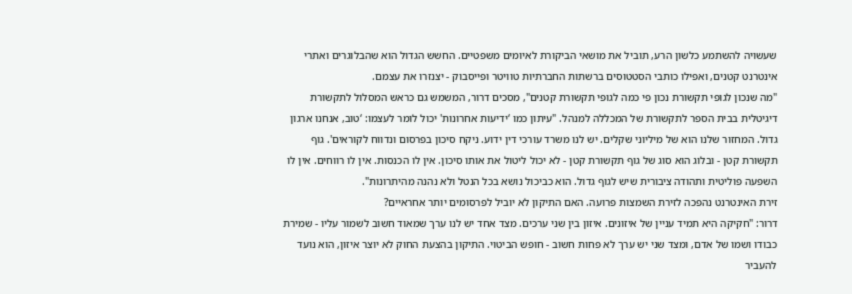שעשויה להשתמע כלשון הרע, תוביל את מושאי הביקורת לאיומים משפטיים. החשש הגדול הוא שהבלוגרים ואתרי אינטרנט קטנים, ואפילו כותבי הסטטוסים ברשתות החברתיות טוויטר ופייסבוק - יצנזרו את עצמם.
"מה שנכון לגופי תקשורת נכון פי כמה לגופי תקשורת קטנים", מסכים דרור, המשמש גם כראש המסלול לתקשורת דיגיטלית בבית הספר לתקשורת של המכללה למנהל. "עיתון כמו ‘ידיעות אחרונות' יכול לומר לעצמו: ‘טוב, אנחנו ארגון גדול. המחזור שלנו הוא של מיליוני שקלים. יש לנו משרד עורכי דין ידוע. ניקח סיכון בפרסום ונדווח לקוראים'. גוף תקשורת קטן - ובלוג הוא סוג של גוף תקשורת קטן - לא יכול ליטול את אותו סיכון. אין לו הכנסות. אין לו רווחים. אין לו השפעה פוליטית ותהודה ציבורית שיש לגוף גדול. הוא כביכול נושא בכל הנטל ולא נהנה מהיתרונות".
זירת האינטרנט נהפכה לזירת השמצות פרועה. האם התיקון לא יוביל לפרסומים יותר אחראיים?
דרור: "חקיקה היא תמיד עניין של איזונים. איזון בין שני ערכים. מצד אחד יש לנו ערך שמאוד חשוב לשמור עליו - שמירת כבודו ושמו של אדם, ומצד שני יש ערך לא פחות חשוב - חופש הביטוי. התיקון בהצעת החוק לא יוצר איזון, הוא נועד להעביר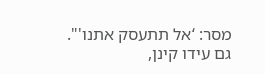מסר: ‘אל תתעסק אתנו'".
גם עידו קינן,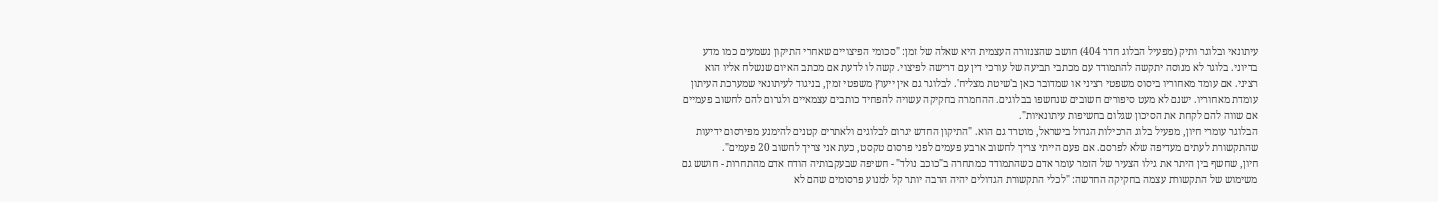עיתונאי ובלוגר ותיק (מפעיל הבלוג חדר 404) חושב שהצנזורה העצמית היא שאלה של זמן: "סכומי הפיצויים שאחרי התיקון נשמעים כמו מדע בדיוני. בלוגר לא מנוסה יתקשה להתמודד עם מכתבי תביעה של עורכי דין עם דרישה לפיצוי. קשה לו לדעת אם מכתב האיום שנשלח אליו הוא רציני. אם עומד מאחוריו ביסוס משפטי רציני או שמדובר כאן ב'שיטת מצליח'. לבלוגר גם אין ייעוץ משפטי זמין, בניגוד לעיתונאי שמערכת העיתון עומדת מאחוריו. ישנם לא מעט סיפורים חשובים שנחשפו בבלוגים. ההחמרה בחקיקה עשויה להפחיד כותבים עצמאיים ולגרום להם לחשוב פעמיים אם שווה להם לקחת את הסיכון שגלום בחשיפות עיתונאיות".
הבלוגר עומרי חיון, מפעיל בלוג הרכילות הגדול בישראל, מוטרד גם הוא. "התיקון החדש יגרום לבלוגים ולאתרים קטנים להימנע מפירסום ידיעות שהתקשורת לעתים מעדיפה שלא לפרסם. אם פעם הייתי צריך לחשוב ארבע פעמים לפני פרסום טקסט, כעת אני צריך לחשוב 20 פעמים".
חיון, שחשף בין היתר את גילו הצעיר של הזמר עומר אדם כשהתמודד כמתחרה ב"כוכב נולד" - חשיפה שבעקבותיה הודח אדם מהתחרות - חושש גם משימוש של התקשורת עצמה בחקיקה החדשה: "לכלי התקשורת הגדולים יהיה הרבה יותר קל למנוע פרסומים שהם לא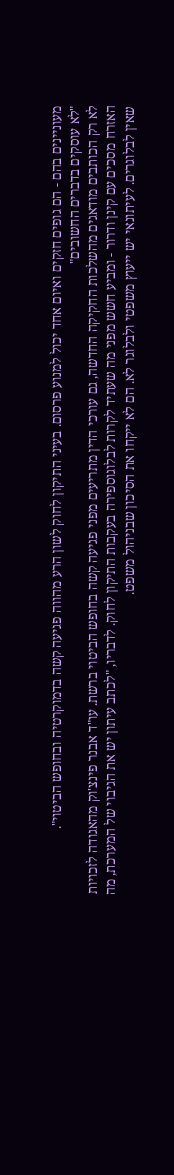מעוניינים בהם - הם גופים חזקים ואיום אחד יכול למנוע פרסום. בעיני התיקון לחוק לשון הרע מהווה פגיעה קשה בדמוקרטיה ובחופש הביטוי".
"לא עוסקים בדברים החשובים"
לא רק הכותבים מודאגים מהשלכות החקיקה החדשה, גם עורכי הדין מתריעים מפני פגיעה קשה בחופש הביטוי ברשת. עו"ד אבנר פינצ'וק מהאגודה לזכויות האזרח מסכים עם קינן ודרור - ומביע חשש מפני מה שעתיד לקרות לבלוגוספירה בעקבות התיקון לחוק. לדבריו, "לכתב עיתון יש את הגיבוי של המערכת, מה שאין לבלוגרים. לעיתונאי יש ייעוץ משפטי ולבלוגר לא. הם לא ייקחו את הסיכון שבניהול משפט.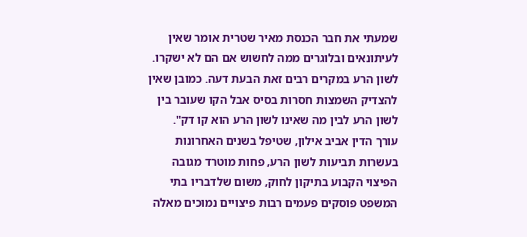שמעתי את חבר הכנסת מאיר שטרית אומר שאין לעיתונאים ובלוגרים ממה לחשוש אם הם לא ישקרו. לשון הרע במקרים רבים זאת הבעת דעה. כמובן שאין להצדיק השמצות חסרות בסיס אבל הקו שעובר בין לשון הרע לבין מה שאינו לשון הרע הוא קו דק".
עורך הדין אביב אילון, שטיפל בשנים האחרונות בעשרות תביעות לשון הרע, פחות מוטרד מגובה הפיצוי הקבוע בתיקון לחוק, משום שלדבריו בתי המשפט פוסקים פעמים רבות פיצויים נמוכים מאלה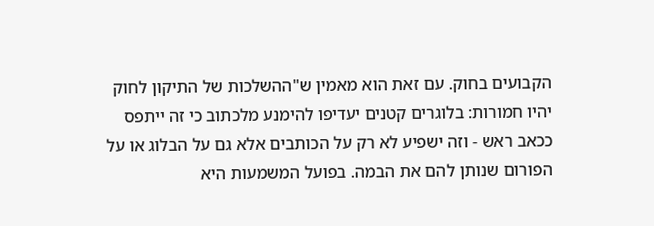הקבועים בחוק. עם זאת הוא מאמין ש"ההשלכות של התיקון לחוק יהיו חמורות: בלוגרים קטנים יעדיפו להימנע מלכתוב כי זה ייתפס ככאב ראש - וזה ישפיע לא רק על הכותבים אלא גם על הבלוג או על הפורום שנותן להם את הבמה. בפועל המשמעות היא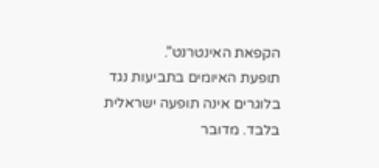הקפאת האינטרנט".
תופעת האיומים בתביעות נגד בלוגרים אינה תופעה ישראלית בלבד. מדובר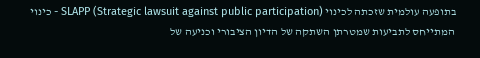בתופעה עולמית שזכתה לכינוי SLAPP (Strategic lawsuit against public participation) - כינוי המתייחס לתביעות שמטרתן השתקה של הדיון הציבורי וכניעה של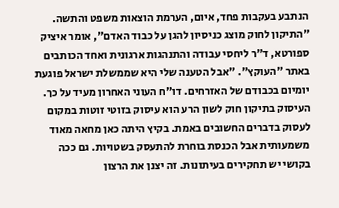הנתבע בעקבות פחד, איום, הערמת הוצאות משפט והתשה.
"התיקון לחוק מוצג כניסיון להגן על כבוד האדם", אומר איציק ספורטא, ד"ר ליחסי עבודה והתנהגות ארגונית ואחד הכותבים באתר "העוקץ". "אבל הטענה שלי היא שממשלת ישראל פוגעת יומיום בכבודם של האזרחים. דו"ח העוני האחרון מעיד על כך. העיסוק בתיקון חוק לשון הרע הוא עיסוק בזוטי זוטות במקום לעסוק בדברים החשובים באמת. בקיץ היתה כאן מחאה מאוד משמעותית אבל הכנסת בוחרת להתעסק בשטויות. גם ככה בקושי יש תחקירים בעיתונות. זה יצנן את הרצון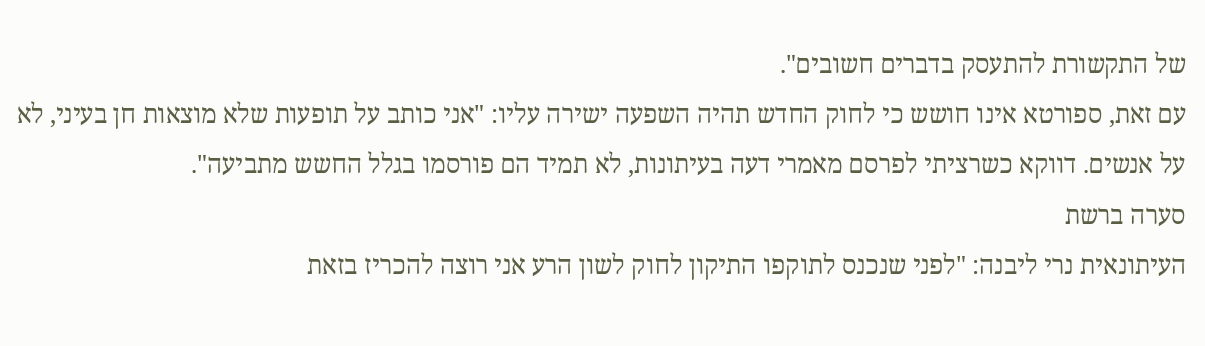של התקשורת להתעסק בדברים חשובים".
עם זאת, ספורטא אינו חושש כי לחוק החדש תהיה השפעה ישירה עליו: "אני כותב על תופעות שלא מוצאות חן בעיני, לא על אנשים. דווקא כשרציתי לפרסם מאמרי דעה בעיתונות, לא תמיד הם פורסמו בגלל החשש מתביעה".
סערה ברשת
העיתונאית נרי ליבנה: "לפני שנכנס לתוקפו התיקון לחוק לשון הרע אני רוצה להכריז בזאת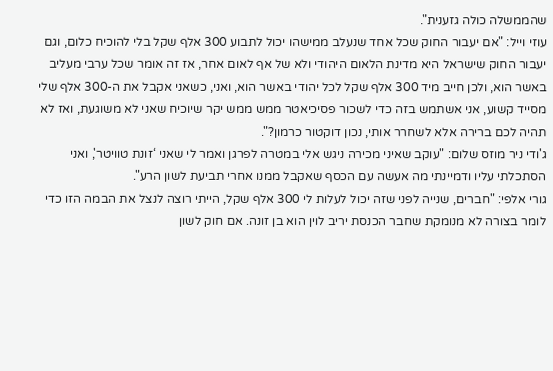שהממשלה כולה גזענית".
עוזי וייל: "אם יעבור החוק שכל אחד שנעלב ממישהו יכול לתבוע 300 אלף שקל בלי להוכיח כלום, וגם יעבור החוק שישראל היא מדינת הלאום היהודי ולא של אף לאום אחר, אז זה אומר שכל ערבי מעליב באשר הוא, ולכן חייב מיד 300 אלף שקל לכל יהודי באשר הוא, ואני, כשאני אקבל את ה-300 אלף שלי מסייד קשוע, אני אשתמש בזה כדי לשכור פסיכיאטר ממש ממש יקר שיוכיח שאני לא משוגעת, ואז לא תהיה לכם ברירה אלא לשחרר אותי, נכון דוקטור כרמון?".
ג'ודי ניר מוזס שלום: "עוקב שאיני מכירה ניגש אלי במטרה לפרגן ואמר לי שאני ‘זונת טוויטר', ואני הסתכלתי עליו ודמיינתי מה אעשה עם הכסף שאקבל ממנו אחרי תביעת לשון הרע".
גורי אלפי: "חברים, שנייה לפני שזה יכול לעלות לי 300 אלף שקל, הייתי רוצה לנצל את הבמה הזו כדי לומר בצורה לא מנומקת שחבר הכנסת יריב לוין הוא בן זונה. אם חוק לשון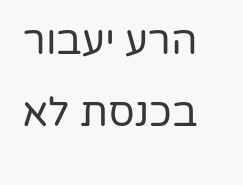הרע יעבור בכנסת לא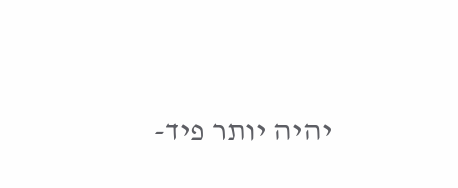יהיה יותר פיד-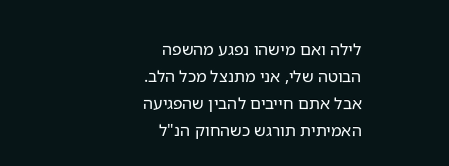לילה ואם מישהו נפגע מהשפה הבוטה שלי, אני מתנצל מכל הלב. אבל אתם חייבים להבין שהפגיעה האמיתית תורגש כשהחוק הנ"ל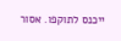ייכנס לתוקפו. אסור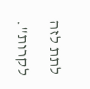לתת לזה לקרות".